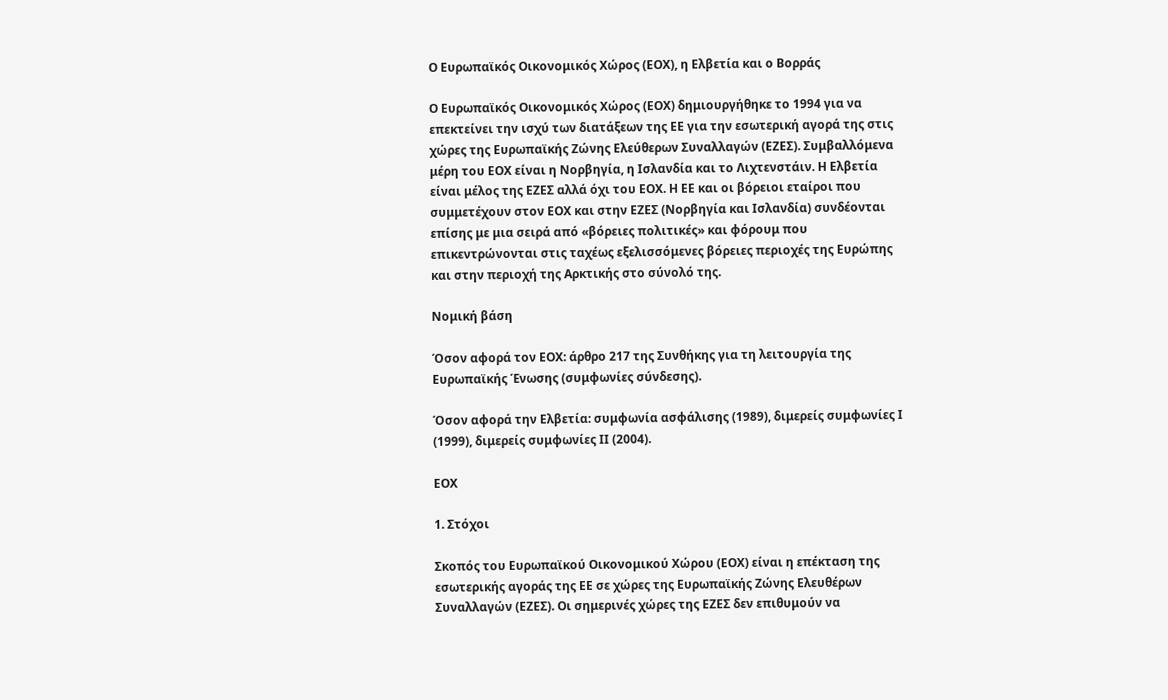Ο Ευρωπαϊκός Οικονομικός Χώρος (ΕΟΧ), η Ελβετία και ο Βορράς

Ο Ευρωπαϊκός Οικονομικός Χώρος (ΕΟΧ) δημιουργήθηκε το 1994 για να επεκτείνει την ισχύ των διατάξεων της ΕΕ για την εσωτερική αγορά της στις χώρες της Ευρωπαϊκής Ζώνης Ελεύθερων Συναλλαγών (ΕΖΕΣ). Συμβαλλόμενα μέρη του ΕΟΧ είναι η Νορβηγία, η Ισλανδία και το Λιχτενστάιν. Η Ελβετία είναι μέλος της ΕΖΕΣ αλλά όχι του ΕΟΧ. Η ΕΕ και οι βόρειοι εταίροι που συμμετέχουν στον ΕΟΧ και στην ΕΖΕΣ (Νορβηγία και Ισλανδία) συνδέονται επίσης με μια σειρά από «βόρειες πολιτικές» και φόρουμ που επικεντρώνονται στις ταχέως εξελισσόμενες βόρειες περιοχές της Ευρώπης και στην περιοχή της Αρκτικής στο σύνολό της.

Νομική βάση

Όσον αφορά τον ΕΟΧ: άρθρο 217 της Συνθήκης για τη λειτουργία της Ευρωπαϊκής Ένωσης (συμφωνίες σύνδεσης).

Όσον αφορά την Ελβετία: συμφωνία ασφάλισης (1989), διμερείς συμφωνίες Ι (1999), διμερείς συμφωνίες ΙΙ (2004).

ΕΟΧ

1. Στόχοι

Σκοπός του Ευρωπαϊκού Οικονομικού Χώρου (ΕΟΧ) είναι η επέκταση της εσωτερικής αγοράς της ΕΕ σε χώρες της Ευρωπαϊκής Ζώνης Ελευθέρων Συναλλαγών (ΕΖΕΣ). Οι σημερινές χώρες της ΕΖΕΣ δεν επιθυμούν να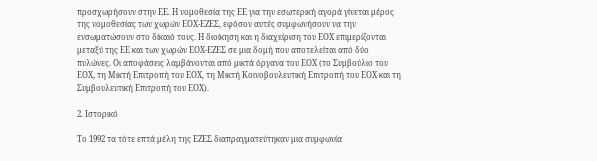προσχωρήσουν στην ΕΕ. Η νομοθεσία της ΕΕ για την εσωτερική αγορά γίνεται μέρος της νομοθεσίας των χωρών ΕΟΧ-ΕΖΕΣ, εφόσον αυτές συμφωνήσουν να την ενσωματώσουν στο δίκαιό τους. Η διοίκηση και η διαχείριση του ΕΟΧ επιμερίζονται μεταξύ της ΕΕ και των χωρών ΕΟΧ-ΕΖΕΣ σε μια δομή που αποτελείται από δύο πυλώνες. Οι αποφάσεις λαμβάνονται από μικτά όργανα του ΕΟΧ (το Συμβούλιο του ΕΟΧ, τη Μικτή Επιτροπή του ΕΟΧ, τη Μικτή Κοινοβουλευτική Επιτροπή του ΕΟΧ και τη Συμβουλευτική Επιτροπή του ΕΟΧ).

2. Ιστορικό

Το 1992 τα τότε επτά μέλη της ΕΖΕΣ διαπραγματεύτηκαν μια συμφωνία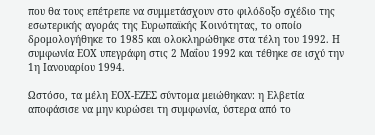που θα τους επέτρεπε να συμμετάσχουν στο φιλόδοξο σχέδιο της εσωτερικής αγοράς της Ευρωπαϊκής Κοινότητας, το οποίο δρομολογήθηκε το 1985 και ολοκληρώθηκε στα τέλη του 1992. Η συμφωνία ΕΟΧ υπεγράφη στις 2 Μαΐου 1992 και τέθηκε σε ισχύ την 1η Ιανουαρίου 1994.

Ωστόσο, τα μέλη ΕΟΧ-ΕΖΕΣ σύντομα μειώθηκαν: η Ελβετία αποφάσισε να μην κυρώσει τη συμφωνία, ύστερα από το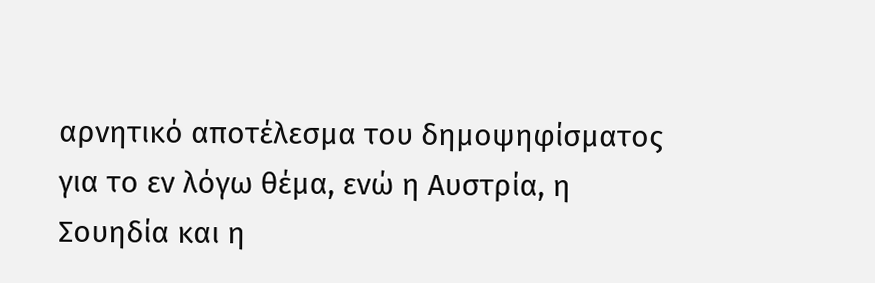αρνητικό αποτέλεσμα του δημοψηφίσματος για το εν λόγω θέμα, ενώ η Αυστρία, η Σουηδία και η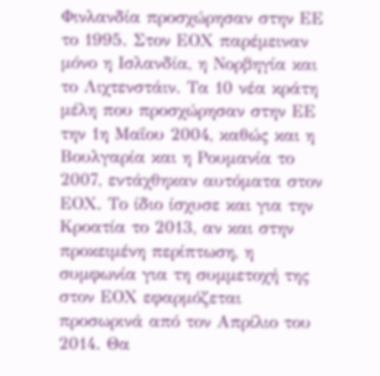Φινλανδία προσχώρησαν στην ΕΕ το 1995. Στον ΕΟΧ παρέμειναν μόνο η Ισλανδία, η Νορβηγία και το Λιχτενστάιν. Τα 10 νέα κράτη μέλη που προσχώρησαν στην ΕΕ την 1η Μαΐου 2004, καθώς και η Βουλγαρία και η Ρουμανία το 2007, εντάχθηκαν αυτόματα στον ΕΟΧ. Το ίδιο ίσχυσε και για την Κροατία το 2013, αν και στην προκειμένη περίπτωση, η συμφωνία για τη συμμετοχή της στον ΕΟΧ εφαρμόζεται προσωρινά από τον Απρίλιο του 2014. Θα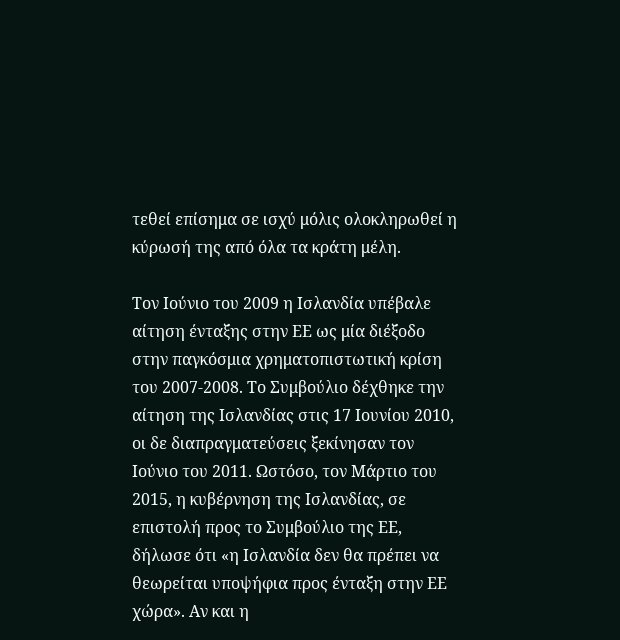τεθεί επίσημα σε ισχύ μόλις ολοκληρωθεί η κύρωσή της από όλα τα κράτη μέλη.

Τον Ιούνιο του 2009 η Ισλανδία υπέβαλε αίτηση ένταξης στην ΕΕ ως μία διέξοδο στην παγκόσμια χρηματοπιστωτική κρίση του 2007-2008. Το Συμβούλιο δέχθηκε την αίτηση της Ισλανδίας στις 17 Ιουνίου 2010, οι δε διαπραγματεύσεις ξεκίνησαν τον Ιούνιο του 2011. Ωστόσο, τον Μάρτιο του 2015, η κυβέρνηση της Ισλανδίας, σε επιστολή προς το Συμβούλιο της ΕΕ, δήλωσε ότι «η Ισλανδία δεν θα πρέπει να θεωρείται υποψήφια προς ένταξη στην ΕΕ χώρα». Αν και η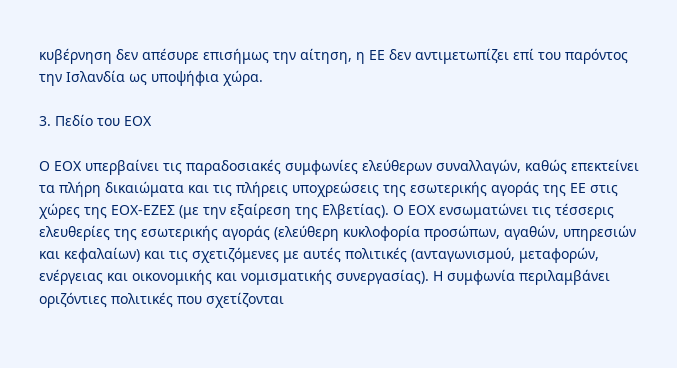κυβέρνηση δεν απέσυρε επισήμως την αίτηση, η ΕΕ δεν αντιμετωπίζει επί του παρόντος την Ισλανδία ως υποψήφια χώρα.

3. Πεδίο του ΕΟΧ

Ο ΕΟΧ υπερβαίνει τις παραδοσιακές συμφωνίες ελεύθερων συναλλαγών, καθώς επεκτείνει τα πλήρη δικαιώματα και τις πλήρεις υποχρεώσεις της εσωτερικής αγοράς της ΕΕ στις χώρες της ΕΟΧ-ΕΖΕΣ (με την εξαίρεση της Ελβετίας). Ο ΕΟΧ ενσωματώνει τις τέσσερις ελευθερίες της εσωτερικής αγοράς (ελεύθερη κυκλοφορία προσώπων, αγαθών, υπηρεσιών και κεφαλαίων) και τις σχετιζόμενες με αυτές πολιτικές (ανταγωνισμού, μεταφορών, ενέργειας και οικονομικής και νομισματικής συνεργασίας). Η συμφωνία περιλαμβάνει οριζόντιες πολιτικές που σχετίζονται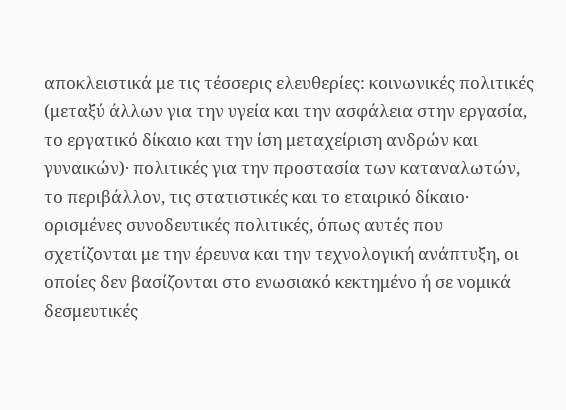αποκλειστικά με τις τέσσερις ελευθερίες: κοινωνικές πολιτικές (μεταξύ άλλων για την υγεία και την ασφάλεια στην εργασία, το εργατικό δίκαιο και την ίση μεταχείριση ανδρών και γυναικών)· πολιτικές για την προστασία των καταναλωτών, το περιβάλλον, τις στατιστικές και το εταιρικό δίκαιο· ορισμένες συνοδευτικές πολιτικές, όπως αυτές που σχετίζονται με την έρευνα και την τεχνολογική ανάπτυξη, οι οποίες δεν βασίζονται στο ενωσιακό κεκτημένο ή σε νομικά δεσμευτικές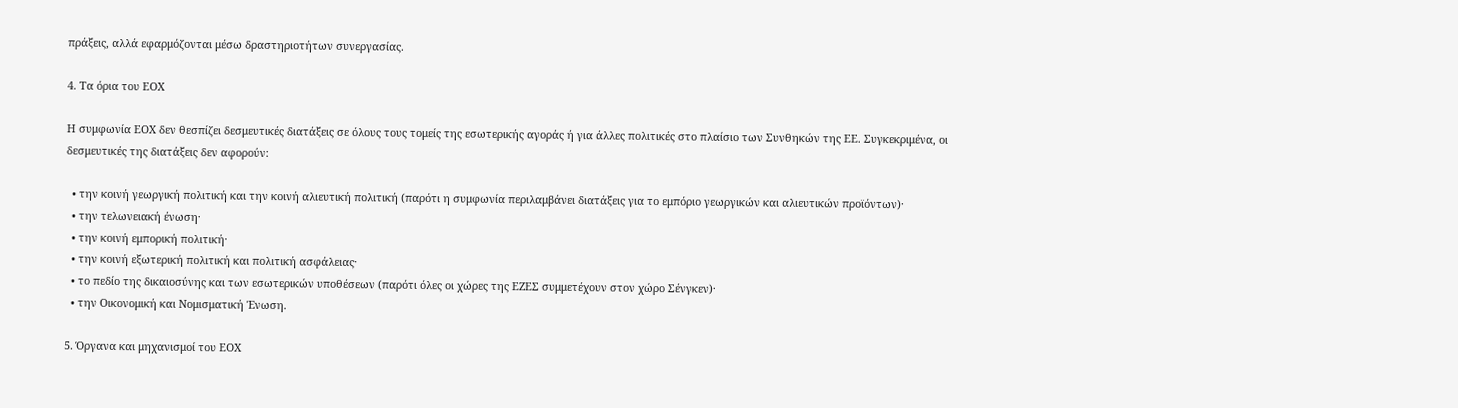πράξεις, αλλά εφαρμόζονται μέσω δραστηριοτήτων συνεργασίας.

4. Τα όρια του ΕΟΧ

Η συμφωνία ΕΟΧ δεν θεσπίζει δεσμευτικές διατάξεις σε όλους τους τομείς της εσωτερικής αγοράς ή για άλλες πολιτικές στο πλαίσιο των Συνθηκών της ΕΕ. Συγκεκριμένα, οι δεσμευτικές της διατάξεις δεν αφορούν:

  • την κοινή γεωργική πολιτική και την κοινή αλιευτική πολιτική (παρότι η συμφωνία περιλαμβάνει διατάξεις για το εμπόριο γεωργικών και αλιευτικών προϊόντων)·
  • την τελωνειακή ένωση·
  • την κοινή εμπορική πολιτική·
  • την κοινή εξωτερική πολιτική και πολιτική ασφάλειας·
  • το πεδίο της δικαιοσύνης και των εσωτερικών υποθέσεων (παρότι όλες οι χώρες της ΕΖΕΣ συμμετέχουν στον χώρο Σένγκεν)·
  • την Οικονομική και Νομισματική Ένωση.

5. Όργανα και μηχανισμοί του ΕΟΧ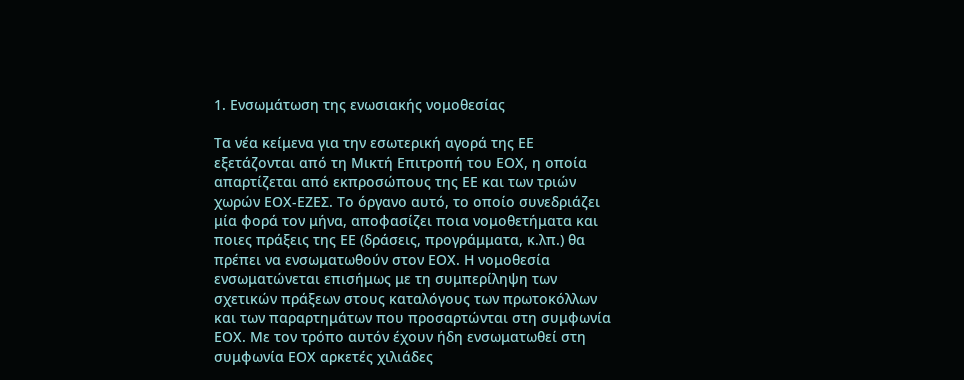1. Ενσωμάτωση της ενωσιακής νομοθεσίας

Τα νέα κείμενα για την εσωτερική αγορά της ΕΕ εξετάζονται από τη Μικτή Επιτροπή του ΕΟΧ, η οποία απαρτίζεται από εκπροσώπους της ΕΕ και των τριών χωρών ΕΟΧ-ΕΖΕΣ. Το όργανο αυτό, το οποίο συνεδριάζει μία φορά τον μήνα, αποφασίζει ποια νομοθετήματα και ποιες πράξεις της ΕΕ (δράσεις, προγράμματα, κ.λπ.) θα πρέπει να ενσωματωθούν στον ΕΟΧ. Η νομοθεσία ενσωματώνεται επισήμως με τη συμπερίληψη των σχετικών πράξεων στους καταλόγους των πρωτοκόλλων και των παραρτημάτων που προσαρτώνται στη συμφωνία ΕΟΧ. Με τον τρόπο αυτόν έχουν ήδη ενσωματωθεί στη συμφωνία ΕΟΧ αρκετές χιλιάδες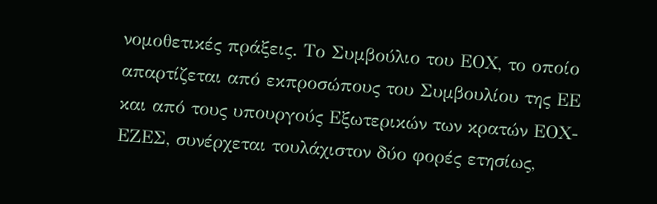νομοθετικές πράξεις. Το Συμβούλιο του ΕΟΧ, το οποίο απαρτίζεται από εκπροσώπους του Συμβουλίου της ΕΕ και από τους υπουργούς Εξωτερικών των κρατών ΕΟΧ-ΕΖΕΣ, συνέρχεται τουλάχιστον δύο φορές ετησίως,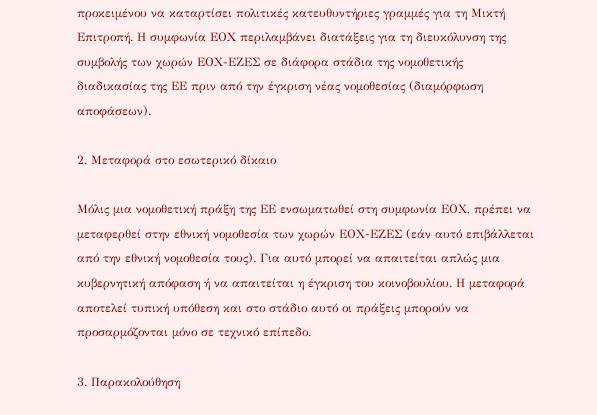προκειμένου να καταρτίσει πολιτικές κατευθυντήριες γραμμές για τη Μικτή Επιτροπή. Η συμφωνία ΕΟΧ περιλαμβάνει διατάξεις για τη διευκόλυνση της συμβολής των χωρών ΕΟΧ-ΕΖΕΣ σε διάφορα στάδια της νομοθετικής διαδικασίας της ΕΕ πριν από την έγκριση νέας νομοθεσίας (διαμόρφωση αποφάσεων).

2. Μεταφορά στο εσωτερικό δίκαιο

Μόλις μια νομοθετική πράξη της ΕΕ ενσωματωθεί στη συμφωνία ΕΟΧ, πρέπει να μεταφερθεί στην εθνική νομοθεσία των χωρών ΕΟΧ-ΕΖΕΣ (εάν αυτό επιβάλλεται από την εθνική νομοθεσία τους). Για αυτό μπορεί να απαιτείται απλώς μια κυβερνητική απόφαση ή να απαιτείται η έγκριση του κοινοβουλίου. Η μεταφορά αποτελεί τυπική υπόθεση και στο στάδιο αυτό οι πράξεις μπορούν να προσαρμόζονται μόνο σε τεχνικό επίπεδο.

3. Παρακολούθηση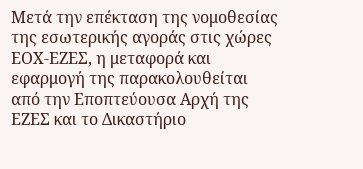Μετά την επέκταση της νομοθεσίας της εσωτερικής αγοράς στις χώρες ΕΟΧ-ΕΖΕΣ, η μεταφορά και εφαρμογή της παρακολουθείται από την Εποπτεύουσα Αρχή της ΕΖΕΣ και το Δικαστήριο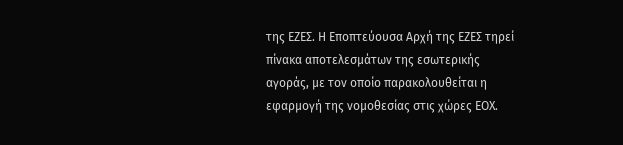της ΕΖΕΣ. Η Εποπτεύουσα Αρχή της ΕΖΕΣ τηρεί πίνακα αποτελεσμάτων της εσωτερικής αγοράς, με τον οποίο παρακολουθείται η εφαρμογή της νομοθεσίας στις χώρες ΕΟΧ.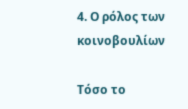4. Ο ρόλος των κοινοβουλίων

Τόσο το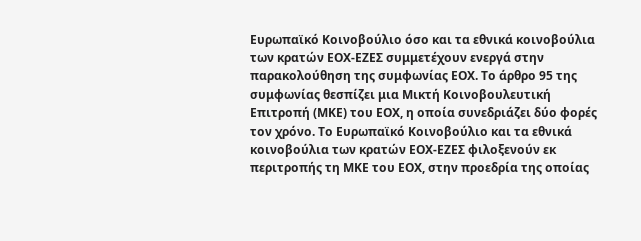Ευρωπαϊκό Κοινοβούλιο όσο και τα εθνικά κοινοβούλια των κρατών ΕΟΧ-ΕΖΕΣ συμμετέχουν ενεργά στην παρακολούθηση της συμφωνίας ΕΟΧ. Το άρθρο 95 της συμφωνίας θεσπίζει μια Μικτή Κοινοβουλευτική Επιτροπή (ΜΚΕ) του ΕΟΧ, η οποία συνεδριάζει δύο φορές τον χρόνο. Το Ευρωπαϊκό Κοινοβούλιο και τα εθνικά κοινοβούλια των κρατών ΕΟΧ-ΕΖΕΣ φιλοξενούν εκ περιτροπής τη ΜΚΕ του ΕΟΧ, στην προεδρία της οποίας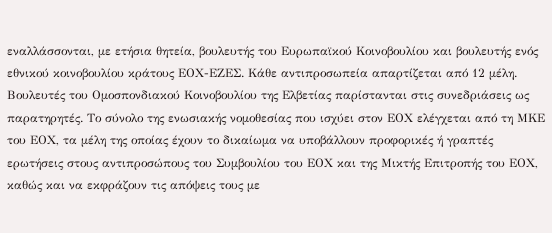εναλλάσσονται, με ετήσια θητεία, βουλευτής του Ευρωπαϊκού Κοινοβουλίου και βουλευτής ενός εθνικού κοινοβουλίου κράτους ΕΟΧ-ΕΖΕΣ. Κάθε αντιπροσωπεία απαρτίζεται από 12 μέλη. Βουλευτές του Ομοσπονδιακού Κοινοβουλίου της Ελβετίας παρίστανται στις συνεδριάσεις ως παρατηρητές. Το σύνολο της ενωσιακής νομοθεσίας που ισχύει στον ΕΟΧ ελέγχεται από τη ΜΚΕ του ΕΟΧ, τα μέλη της οποίας έχουν το δικαίωμα να υποβάλλουν προφορικές ή γραπτές ερωτήσεις στους αντιπροσώπους του Συμβουλίου του ΕΟΧ και της Μικτής Επιτροπής του ΕΟΧ, καθώς και να εκφράζουν τις απόψεις τους με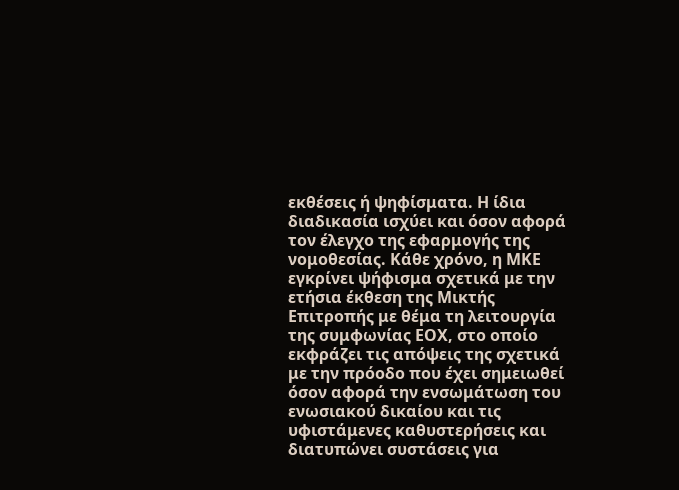εκθέσεις ή ψηφίσματα. Η ίδια διαδικασία ισχύει και όσον αφορά τον έλεγχο της εφαρμογής της νομοθεσίας. Κάθε χρόνο, η ΜΚΕ εγκρίνει ψήφισμα σχετικά με την ετήσια έκθεση της Μικτής Επιτροπής με θέμα τη λειτουργία της συμφωνίας ΕΟΧ, στο οποίο εκφράζει τις απόψεις της σχετικά με την πρόοδο που έχει σημειωθεί όσον αφορά την ενσωμάτωση του ενωσιακού δικαίου και τις υφιστάμενες καθυστερήσεις και διατυπώνει συστάσεις για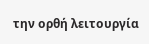την ορθή λειτουργία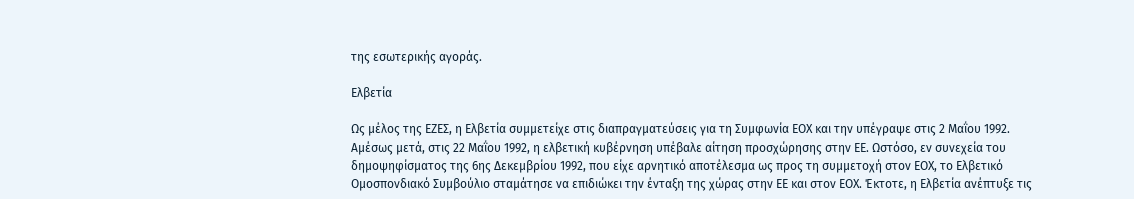της εσωτερικής αγοράς.

Ελβετία

Ως μέλος της ΕΖΕΣ, η Ελβετία συμμετείχε στις διαπραγματεύσεις για τη Συμφωνία ΕΟΧ και την υπέγραψε στις 2 Μαΐου 1992. Αμέσως μετά, στις 22 Μαΐου 1992, η ελβετική κυβέρνηση υπέβαλε αίτηση προσχώρησης στην ΕΕ. Ωστόσο, εν συνεχεία του δημοψηφίσματος της 6ης Δεκεμβρίου 1992, που είχε αρνητικό αποτέλεσμα ως προς τη συμμετοχή στον ΕΟΧ, το Ελβετικό Ομοσπονδιακό Συμβούλιο σταμάτησε να επιδιώκει την ένταξη της χώρας στην ΕΕ και στον ΕΟΧ. Έκτοτε, η Ελβετία ανέπτυξε τις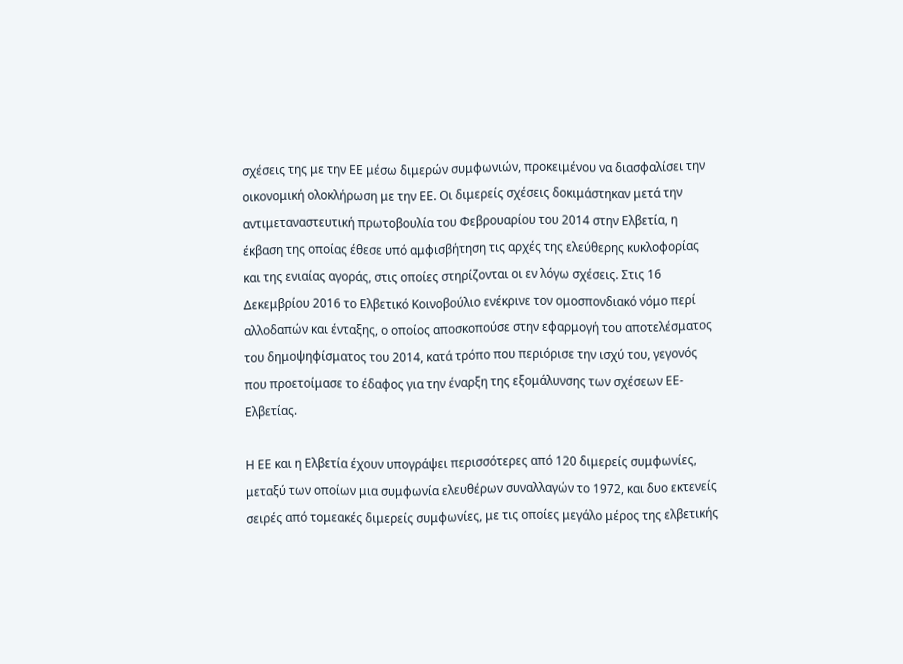σχέσεις της με την ΕΕ μέσω διμερών συμφωνιών, προκειμένου να διασφαλίσει την οικονομική ολοκλήρωση με την ΕΕ. Οι διμερείς σχέσεις δοκιμάστηκαν μετά την αντιμεταναστευτική πρωτοβουλία του Φεβρουαρίου του 2014 στην Ελβετία, η έκβαση της οποίας έθεσε υπό αμφισβήτηση τις αρχές της ελεύθερης κυκλοφορίας και της ενιαίας αγοράς, στις οποίες στηρίζονται οι εν λόγω σχέσεις. Στις 16 Δεκεμβρίου 2016 το Ελβετικό Κοινοβούλιο ενέκρινε τον ομοσπονδιακό νόμο περί αλλοδαπών και ένταξης, ο οποίος αποσκοπούσε στην εφαρμογή του αποτελέσματος του δημοψηφίσματος του 2014, κατά τρόπο που περιόρισε την ισχύ του, γεγονός που προετοίμασε το έδαφος για την έναρξη της εξομάλυνσης των σχέσεων ΕΕ-Ελβετίας.

Η ΕΕ και η Ελβετία έχουν υπογράψει περισσότερες από 120 διμερείς συμφωνίες, μεταξύ των οποίων μια συμφωνία ελευθέρων συναλλαγών το 1972, και δυο εκτενείς σειρές από τομεακές διμερείς συμφωνίες, με τις οποίες μεγάλο μέρος της ελβετικής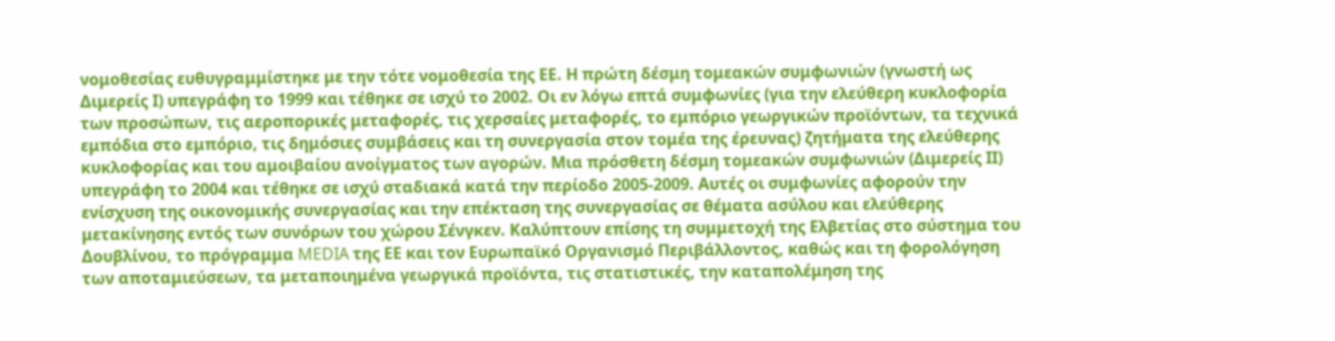νομοθεσίας ευθυγραμμίστηκε με την τότε νομοθεσία της ΕΕ. Η πρώτη δέσμη τομεακών συμφωνιών (γνωστή ως Διμερείς Ι) υπεγράφη το 1999 και τέθηκε σε ισχύ το 2002. Οι εν λόγω επτά συμφωνίες (για την ελεύθερη κυκλοφορία των προσώπων, τις αεροπορικές μεταφορές, τις χερσαίες μεταφορές, το εμπόριο γεωργικών προϊόντων, τα τεχνικά εμπόδια στο εμπόριο, τις δημόσιες συμβάσεις και τη συνεργασία στον τομέα της έρευνας) ζητήματα της ελεύθερης κυκλοφορίας και του αμοιβαίου ανοίγματος των αγορών. Μια πρόσθετη δέσμη τομεακών συμφωνιών (Διμερείς ΙΙ) υπεγράφη το 2004 και τέθηκε σε ισχύ σταδιακά κατά την περίοδο 2005-2009. Αυτές οι συμφωνίες αφορούν την ενίσχυση της οικονομικής συνεργασίας και την επέκταση της συνεργασίας σε θέματα ασύλου και ελεύθερης μετακίνησης εντός των συνόρων του χώρου Σένγκεν. Καλύπτουν επίσης τη συμμετοχή της Ελβετίας στο σύστημα του Δουβλίνου, το πρόγραμμα MEDIA της ΕΕ και τον Ευρωπαϊκό Οργανισμό Περιβάλλοντος, καθώς και τη φορολόγηση των αποταμιεύσεων, τα μεταποιημένα γεωργικά προϊόντα, τις στατιστικές, την καταπολέμηση της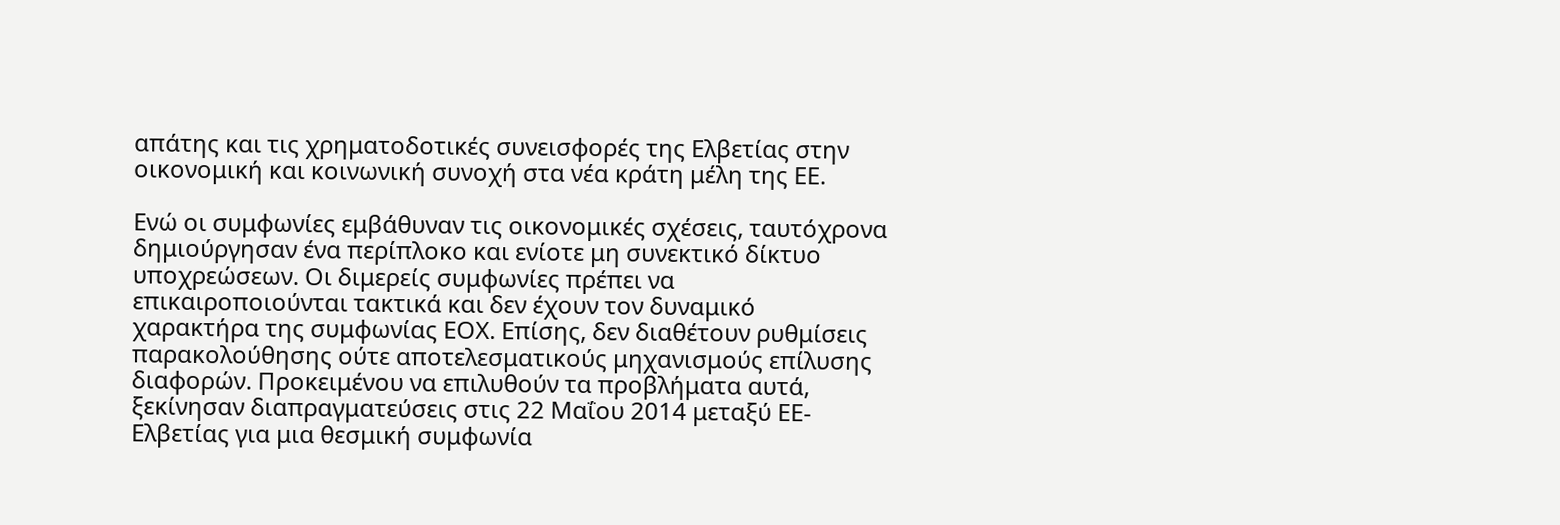απάτης και τις χρηματοδοτικές συνεισφορές της Ελβετίας στην οικονομική και κοινωνική συνοχή στα νέα κράτη μέλη της ΕΕ.

Ενώ οι συμφωνίες εμβάθυναν τις οικονομικές σχέσεις, ταυτόχρονα δημιούργησαν ένα περίπλοκο και ενίοτε μη συνεκτικό δίκτυο υποχρεώσεων. Οι διμερείς συμφωνίες πρέπει να επικαιροποιούνται τακτικά και δεν έχουν τον δυναμικό χαρακτήρα της συμφωνίας ΕΟΧ. Επίσης, δεν διαθέτουν ρυθμίσεις παρακολούθησης ούτε αποτελεσματικούς μηχανισμούς επίλυσης διαφορών. Προκειμένου να επιλυθούν τα προβλήματα αυτά, ξεκίνησαν διαπραγματεύσεις στις 22 Μαΐου 2014 μεταξύ ΕΕ-Ελβετίας για μια θεσμική συμφωνία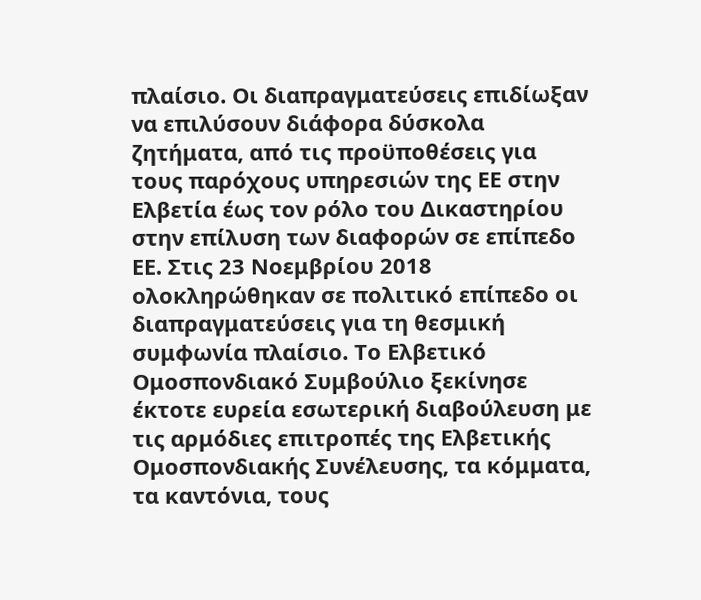πλαίσιο. Οι διαπραγματεύσεις επιδίωξαν να επιλύσουν διάφορα δύσκολα ζητήματα, από τις προϋποθέσεις για τους παρόχους υπηρεσιών της ΕΕ στην Ελβετία έως τον ρόλο του Δικαστηρίου στην επίλυση των διαφορών σε επίπεδο ΕΕ. Στις 23 Νοεμβρίου 2018 ολοκληρώθηκαν σε πολιτικό επίπεδο οι διαπραγματεύσεις για τη θεσμική συμφωνία πλαίσιο. Το Ελβετικό Ομοσπονδιακό Συμβούλιο ξεκίνησε έκτοτε ευρεία εσωτερική διαβούλευση με τις αρμόδιες επιτροπές της Ελβετικής Ομοσπονδιακής Συνέλευσης, τα κόμματα, τα καντόνια, τους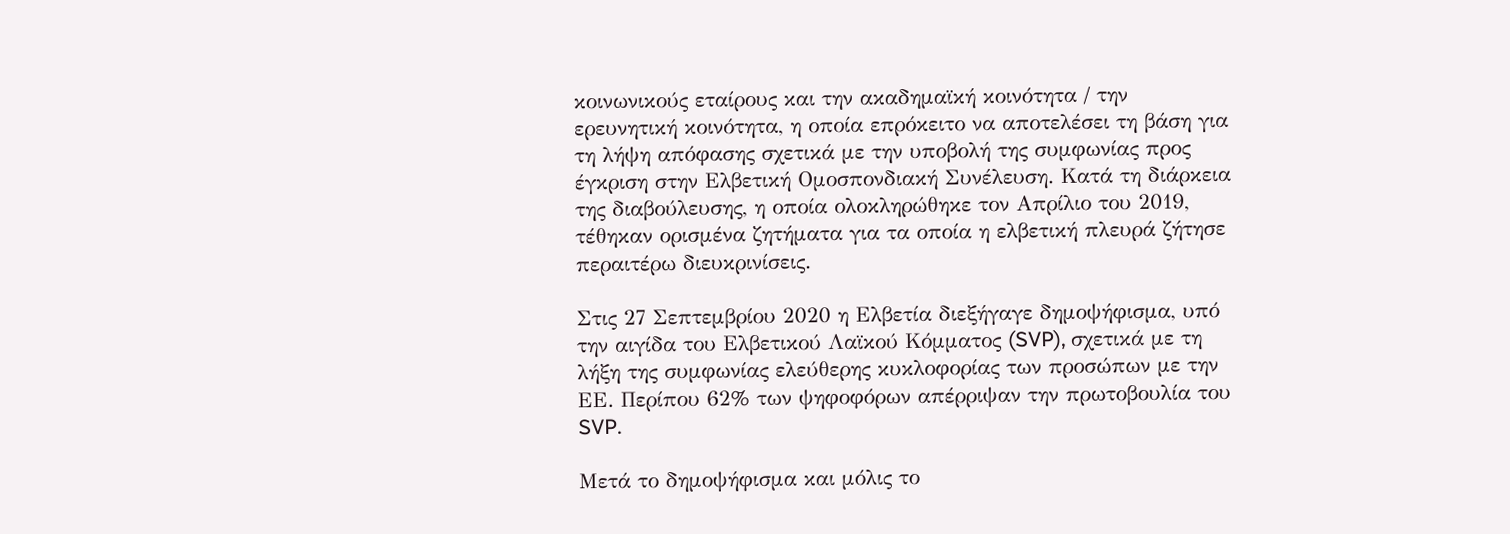κοινωνικούς εταίρους και την ακαδημαϊκή κοινότητα / την ερευνητική κοινότητα, η οποία επρόκειτο να αποτελέσει τη βάση για τη λήψη απόφασης σχετικά με την υποβολή της συμφωνίας προς έγκριση στην Ελβετική Ομοσπονδιακή Συνέλευση. Κατά τη διάρκεια της διαβούλευσης, η οποία ολοκληρώθηκε τον Απρίλιο του 2019, τέθηκαν ορισμένα ζητήματα για τα οποία η ελβετική πλευρά ζήτησε περαιτέρω διευκρινίσεις.

Στις 27 Σεπτεμβρίου 2020 η Ελβετία διεξήγαγε δημοψήφισμα, υπό την αιγίδα του Ελβετικού Λαϊκού Κόμματος (SVP), σχετικά με τη λήξη της συμφωνίας ελεύθερης κυκλοφορίας των προσώπων με την ΕΕ. Περίπου 62% των ψηφοφόρων απέρριψαν την πρωτοβουλία του SVP.

Μετά το δημοψήφισμα και μόλις το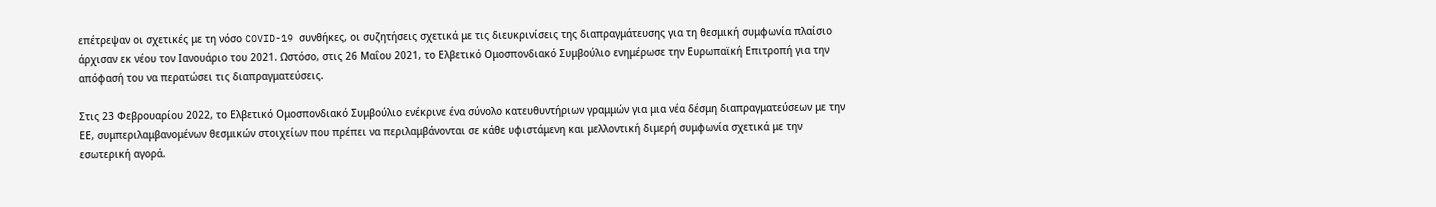επέτρεψαν οι σχετικές με τη νόσο COVID-19 συνθήκες, οι συζητήσεις σχετικά με τις διευκρινίσεις της διαπραγμάτευσης για τη θεσμική συμφωνία πλαίσιο άρχισαν εκ νέου τον Ιανουάριο του 2021. Ωστόσο, στις 26 Μαΐου 2021, το Ελβετικό Ομοσπονδιακό Συμβούλιο ενημέρωσε την Ευρωπαϊκή Επιτροπή για την απόφασή του να περατώσει τις διαπραγματεύσεις.

Στις 23 Φεβρουαρίου 2022, το Ελβετικό Ομοσπονδιακό Συμβούλιο ενέκρινε ένα σύνολο κατευθυντήριων γραμμών για μια νέα δέσμη διαπραγματεύσεων με την ΕΕ, συμπεριλαμβανομένων θεσμικών στοιχείων που πρέπει να περιλαμβάνονται σε κάθε υφιστάμενη και μελλοντική διμερή συμφωνία σχετικά με την εσωτερική αγορά.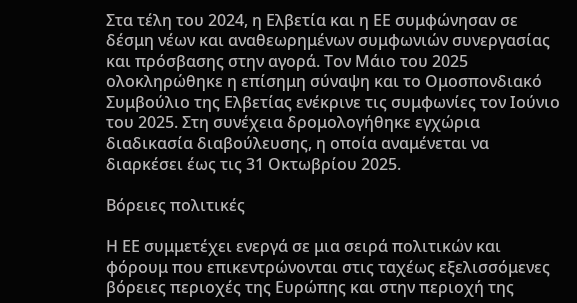Στα τέλη του 2024, η Ελβετία και η ΕΕ συμφώνησαν σε δέσμη νέων και αναθεωρημένων συμφωνιών συνεργασίας και πρόσβασης στην αγορά. Τον Μάιο του 2025 ολοκληρώθηκε η επίσημη σύναψη και το Ομοσπονδιακό Συμβούλιο της Ελβετίας ενέκρινε τις συμφωνίες τον Ιούνιο του 2025. Στη συνέχεια δρομολογήθηκε εγχώρια διαδικασία διαβούλευσης, η οποία αναμένεται να διαρκέσει έως τις 31 Οκτωβρίου 2025.

Βόρειες πολιτικές

Η ΕΕ συμμετέχει ενεργά σε μια σειρά πολιτικών και φόρουμ που επικεντρώνονται στις ταχέως εξελισσόμενες βόρειες περιοχές της Ευρώπης και στην περιοχή της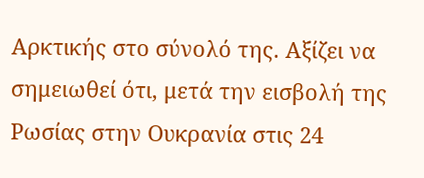Αρκτικής στο σύνολό της. Αξίζει να σημειωθεί ότι, μετά την εισβολή της Ρωσίας στην Ουκρανία στις 24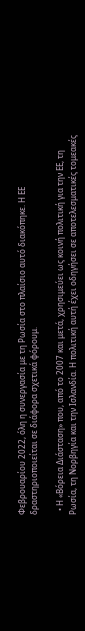Φεβρουαρίου 2022, όλη η συνεργασία με τη Ρωσία στο πλαίσιο αυτό διακόπηκε. Η ΕΕ δραστηριοποιείται σε διάφορα σχετικά φόρουμ.

  • Η «Βόρεια Διάσταση» που, από το 2007 και μετά, χρησιμεύει ως κοινή πολιτική για την ΕΕ, τη Ρωσία, τη Νορβηγία και την Ισλανδία. Η πολιτική αυτή έχει οδηγήσει σε αποτελεσματικές τομεακές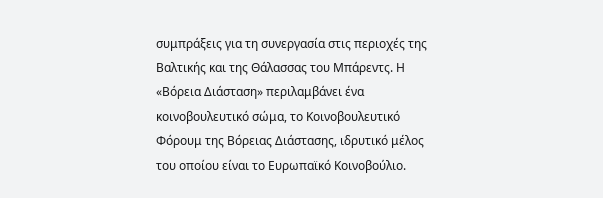συμπράξεις για τη συνεργασία στις περιοχές της Βαλτικής και της Θάλασσας του Μπάρεντς. Η «Βόρεια Διάσταση» περιλαμβάνει ένα κοινοβουλευτικό σώμα, το Κοινοβουλευτικό Φόρουμ της Βόρειας Διάστασης, ιδρυτικό μέλος του οποίου είναι το Ευρωπαϊκό Κοινοβούλιο.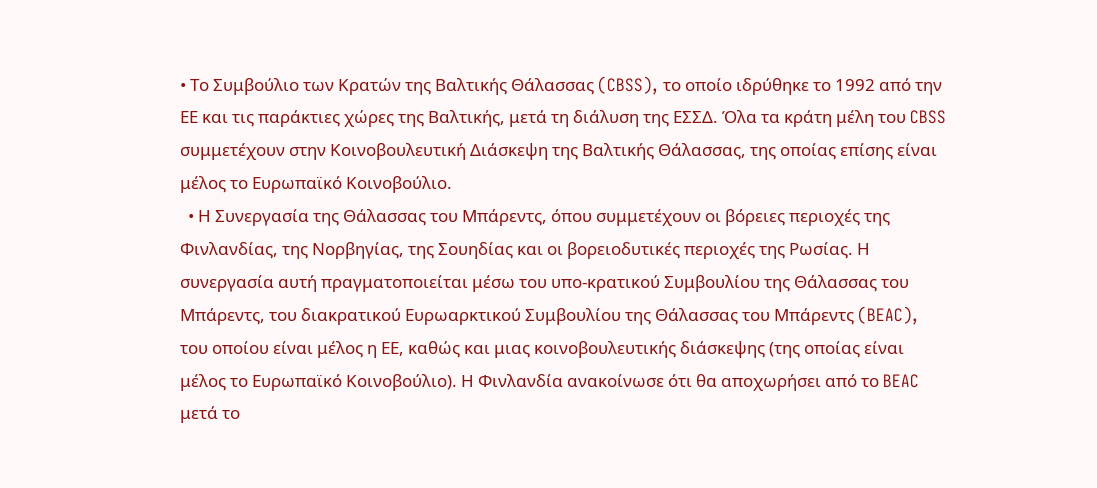• Το Συμβούλιο των Κρατών της Βαλτικής Θάλασσας (CBSS), το οποίο ιδρύθηκε το 1992 από την ΕΕ και τις παράκτιες χώρες της Βαλτικής, μετά τη διάλυση της ΕΣΣΔ. Όλα τα κράτη μέλη του CBSS συμμετέχουν στην Κοινοβουλευτική Διάσκεψη της Βαλτικής Θάλασσας, της οποίας επίσης είναι μέλος το Ευρωπαϊκό Κοινοβούλιο.
  • Η Συνεργασία της Θάλασσας του Μπάρεντς, όπου συμμετέχουν οι βόρειες περιοχές της Φινλανδίας, της Νορβηγίας, της Σουηδίας και οι βορειοδυτικές περιοχές της Ρωσίας. Η συνεργασία αυτή πραγματοποιείται μέσω του υπο-κρατικού Συμβουλίου της Θάλασσας του Μπάρεντς, του διακρατικού Ευρωαρκτικού Συμβουλίου της Θάλασσας του Μπάρεντς (BEAC), του οποίου είναι μέλος η ΕΕ, καθώς και μιας κοινοβουλευτικής διάσκεψης (της οποίας είναι μέλος το Ευρωπαϊκό Κοινοβούλιο). Η Φινλανδία ανακοίνωσε ότι θα αποχωρήσει από το BEAC μετά το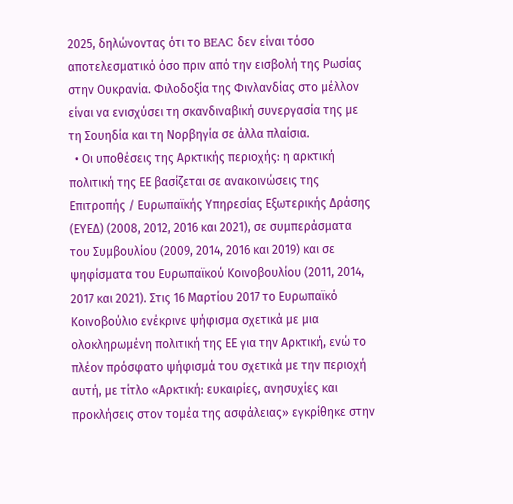2025, δηλώνοντας ότι το BEAC δεν είναι τόσο αποτελεσματικό όσο πριν από την εισβολή της Ρωσίας στην Ουκρανία. Φιλοδοξία της Φινλανδίας στο μέλλον είναι να ενισχύσει τη σκανδιναβική συνεργασία της με τη Σουηδία και τη Νορβηγία σε άλλα πλαίσια.
  • Οι υποθέσεις της Αρκτικής περιοχής: η αρκτική πολιτική της ΕΕ βασίζεται σε ανακοινώσεις της Επιτροπής / Ευρωπαϊκής Υπηρεσίας Εξωτερικής Δράσης (ΕΥΕΔ) (2008, 2012, 2016 και 2021), σε συμπεράσματα του Συμβουλίου (2009, 2014, 2016 και 2019) και σε ψηφίσματα του Ευρωπαϊκού Κοινοβουλίου (2011, 2014, 2017 και 2021). Στις 16 Μαρτίου 2017 το Ευρωπαϊκό Κοινοβούλιο ενέκρινε ψήφισμα σχετικά με μια ολοκληρωμένη πολιτική της ΕΕ για την Αρκτική, ενώ το πλέον πρόσφατο ψήφισμά του σχετικά με την περιοχή αυτή, με τίτλο «Αρκτική: ευκαιρίες, ανησυχίες και προκλήσεις στον τομέα της ασφάλειας» εγκρίθηκε στην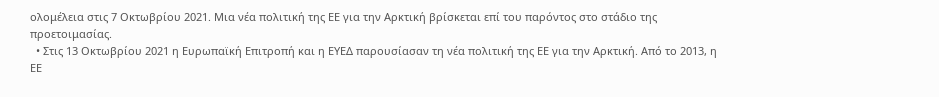ολομέλεια στις 7 Οκτωβρίου 2021. Μια νέα πολιτική της ΕΕ για την Αρκτική βρίσκεται επί του παρόντος στο στάδιο της προετοιμασίας.
  • Στις 13 Οκτωβρίου 2021 η Ευρωπαϊκή Επιτροπή και η ΕΥΕΔ παρουσίασαν τη νέα πολιτική της ΕΕ για την Αρκτική. Από το 2013, η ΕΕ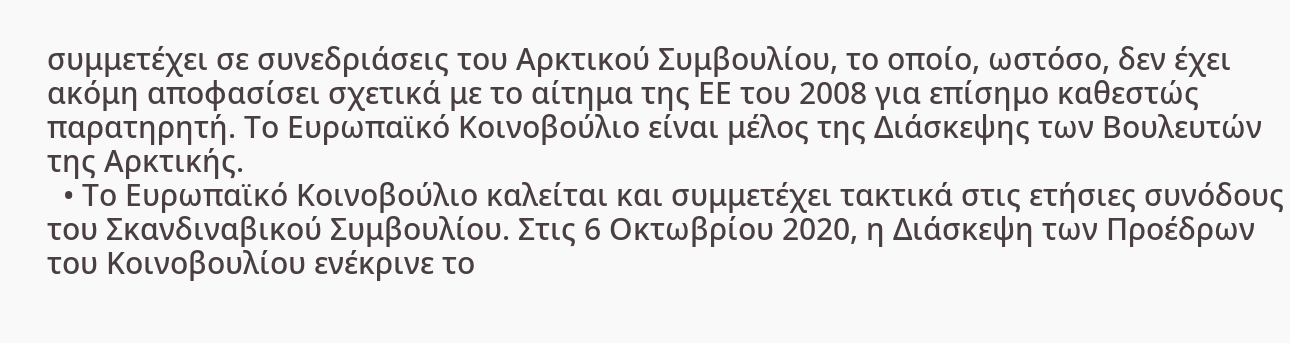συμμετέχει σε συνεδριάσεις του Αρκτικού Συμβουλίου, το οποίο, ωστόσο, δεν έχει ακόμη αποφασίσει σχετικά με το αίτημα της ΕΕ του 2008 για επίσημο καθεστώς παρατηρητή. Το Ευρωπαϊκό Κοινοβούλιο είναι μέλος της Διάσκεψης των Βουλευτών της Αρκτικής.
  • Το Ευρωπαϊκό Κοινοβούλιο καλείται και συμμετέχει τακτικά στις ετήσιες συνόδους του Σκανδιναβικού Συμβουλίου. Στις 6 Οκτωβρίου 2020, η Διάσκεψη των Προέδρων του Κοινοβουλίου ενέκρινε το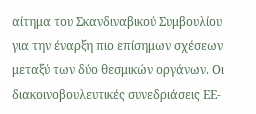αίτημα του Σκανδιναβικού Συμβουλίου για την έναρξη πιο επίσημων σχέσεων μεταξύ των δύο θεσμικών οργάνων. Οι διακοινοβουλευτικές συνεδριάσεις ΕΕ-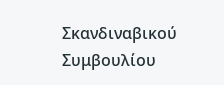Σκανδιναβικού Συμβουλίου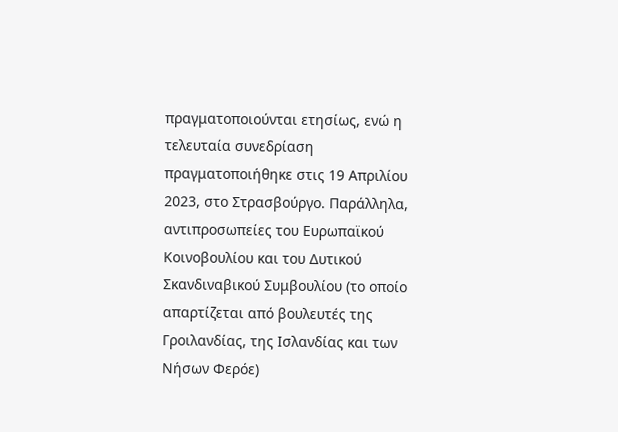πραγματοποιούνται ετησίως, ενώ η τελευταία συνεδρίαση πραγματοποιήθηκε στις 19 Απριλίου 2023, στο Στρασβούργο. Παράλληλα, αντιπροσωπείες του Ευρωπαϊκού Κοινοβουλίου και του Δυτικού Σκανδιναβικού Συμβουλίου (το οποίο απαρτίζεται από βουλευτές της Γροιλανδίας, της Ισλανδίας και των Νήσων Φερόε)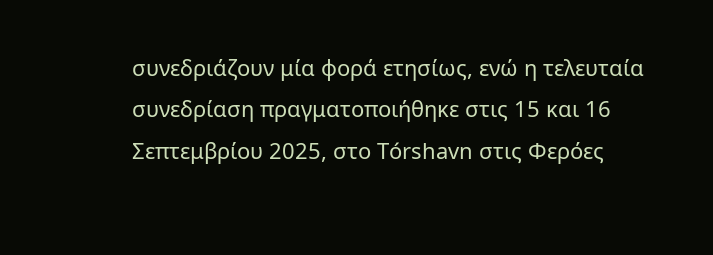συνεδριάζουν μία φορά ετησίως, ενώ η τελευταία συνεδρίαση πραγματοποιήθηκε στις 15 και 16 Σεπτεμβρίου 2025, στο Tórshavn στις Φερόες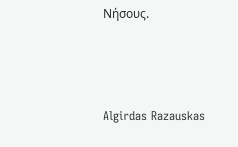Νήσους.



Algirdas Razauskas